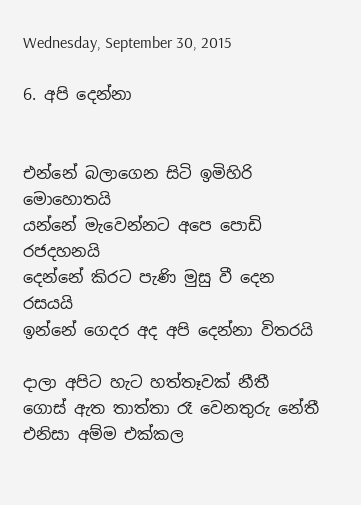Wednesday, September 30, 2015

6. අපි දෙන්නා


එන්නේ බලාගෙන සිටි ඉමිහිරි මොහොතයි
යන්නේ මැවෙන්නට අපෙ පොඩි රජදහනයි
දෙන්නේ කිරට පැණි මුසු වී දෙන රසයයි
ඉන්නේ ගෙදර අද අපි දෙන්නා විතරයි

දාලා අපිට හැට හත්තෑවක් නීතී
ගොස් ඇත තාත්තා රෑ වෙනතුරු නේතී
එනිසා අම්ම එක්කල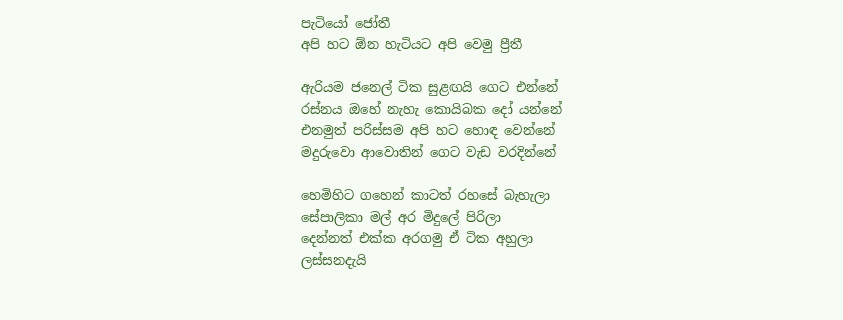පැටියෝ ජෝතී
අපි හට ඕන හැටියට අපි වෙමු ප්‍රීතී

ඇරියම ජනෙල් ටික සුළඟයි ගෙට එන්නේ
රස්නය ඔහේ නැහැ කොයිබක දෝ යන්නේ
එනමුත් පරිස්සම අපි හට හොඳ වෙන්නේ
මදුරුවො ආවොතින් ගෙට වැඩ වරදින්නේ

හෙමිහිට ගහෙන් කාටත් රහසේ බැහැලා
සේපාලිකා මල් අර මිදුලේ පිරිලා
දෙන්නත් එක්ක අරගමු ඒ ටික අහුලා
ලස්සනදැයි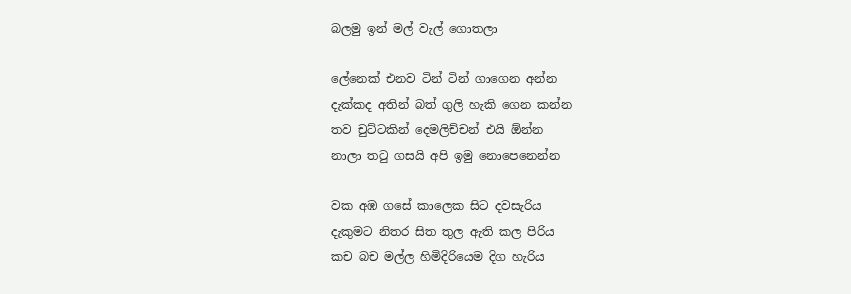බලමු ඉන් මල් වැල් ගොතලා

ලේනෙක් එනව ටින් ටින් ගාගෙන අන්න
දැක්කද අතින් බත් ගුලි හැකි ගෙන කන්න
තව චුට්ටකින් දෙමලිච්චන් එයි ඕන්න
නාලා තටු ගසයි අපි ඉමු නොපෙනෙන්න

වක අඹ ගසේ කාලෙක සිට දවසැරිය
දැකුමට නිතර සිත තුල ඇති කල පිරිය
කච බච මල්ල හිමිදිරියෙම දිග හැරිය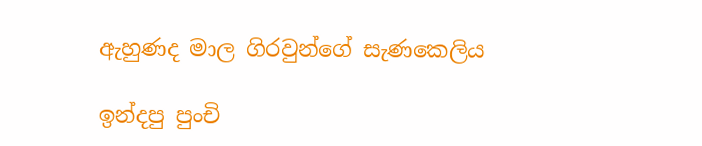ඇහුණද මාල ගිරවුන්ගේ සැණකෙලිය

ඉන්දපු පුංචි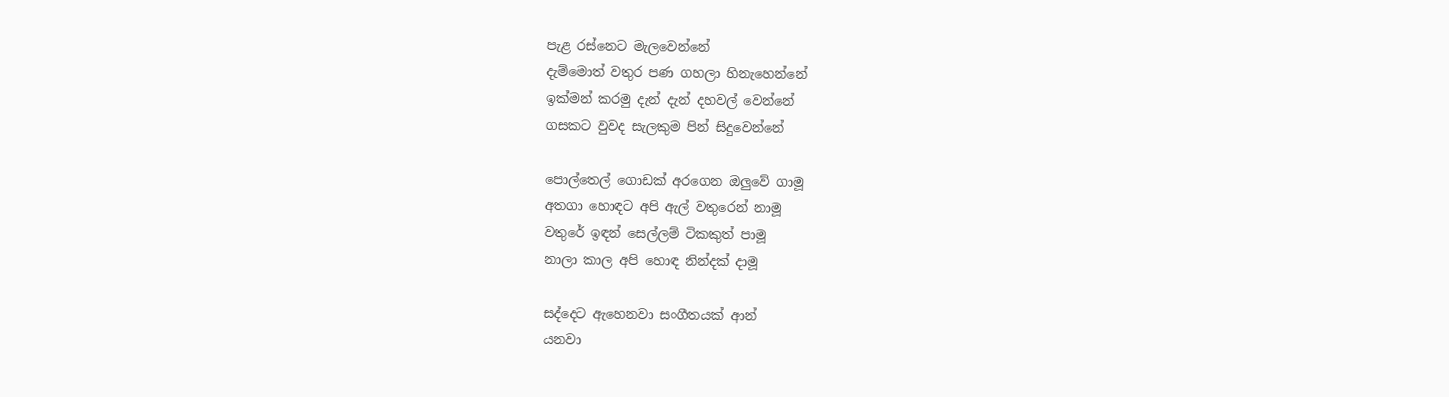පැළ රස්නෙට මැලවෙන්නේ
දැම්මොත් වතුර පණ ගහලා හිනැහෙන්නේ
ඉක්මන් කරමු දැන් දැන් දහවල් වෙන්නේ
ගසකට වුවද සැලකුම පින් සිදුවෙන්නේ

පොල්තෙල් ගොඩක් අරගෙන ඔලුවේ ගාමූ
අතගා හොඳට අපි ඇල් වතුරෙන් නාමූ
වතුරේ ඉඳන් සෙල්ලම් ටිකකුත් පාමූ
නාලා කාල අපි හොඳ නින්දක් දාමූ

සද්දෙට ඇහෙනවා සංගීතයක් ආන්
යනවා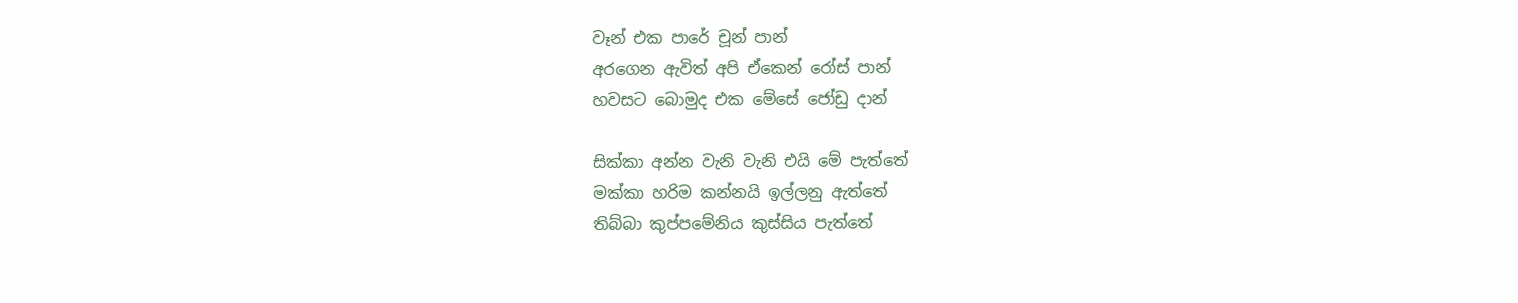වෑන් එක පාරේ චූන් පාන්
අරගෙන ඇවිත් අපි ඒකෙන් රෝස් පාන්
හවසට බොමුද එක මේසේ ජෝඩු දාන්

සික්කා අන්න වැනි වැනි එයි මේ පැත්තේ
මක්කා හරිම කන්නයි ඉල්ලනු ඇත්තේ
තිබ්බා කුප්පමේනිය කුස්සිය පැත්තේ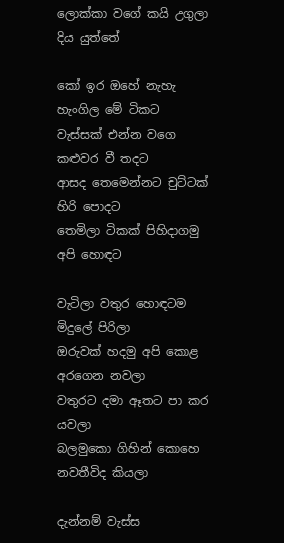ලොක්කා වගේ කයි උගුලා දිය යුත්තේ

කෝ ඉර ඔහේ නැහැ හැංගිල මේ ටිකට
වැස්සක් එන්න වගෙ කළුවර වී තදට
ආසද තෙමෙන්නට චුට්ටක් හිරි පොදට
තෙමිලා ටිකක් පිහිදාගමු අපි හොඳට

වැටිලා වතුර හොඳටම මිදුලේ පිරිලා
ඔරුවක් හදමු අපි කොළ අරගෙන නවලා
වතුරට දමා ඈතට පා කර යවලා
බලමුකො ගිහින් කොහෙ නවතීවිද කියලා

දැන්නම් වැස්ස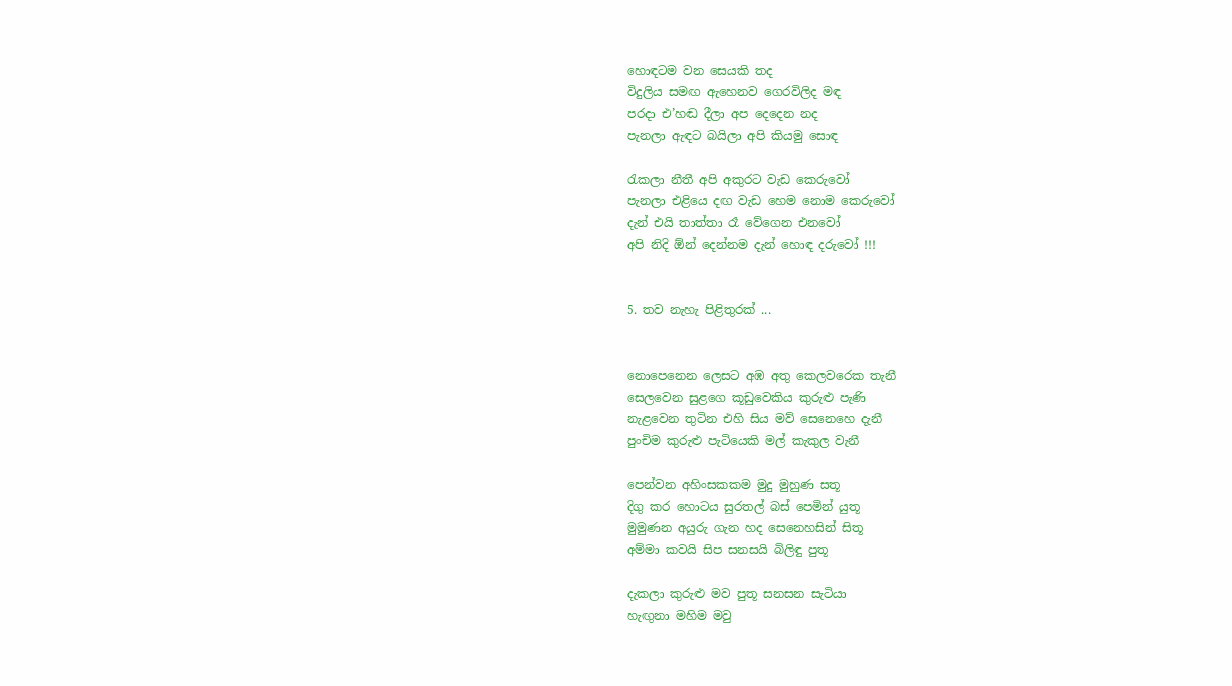හොඳටම වන සෙයකි තද
විදුලිය සමඟ ඇහෙනව ගෙරවිලිද මඳ
පරදා එ’හඬ දීලා අප දෙදෙන නද
පැනලා ඇඳට බයිලා අපි කියමු සොඳ

රැකලා නීතී අපි අකුරට වැඩ කෙරුවෝ
පැනලා එළියෙ දඟ වැඩ හෙම නොම කෙරුවෝ
දැන් එයි තාත්තා රෑ වේගෙන එනවෝ
අපි නිදි ඕන් දෙන්නම දැන් හොඳ දරුවෝ !!!


5. තව නැහැ පිළිතුරක් ...


නොපෙනෙන ලෙසට අඹ අතු කෙලවරෙක තැනී
සෙලවෙන සුළගෙ කූඩුවෙකිය කුරුළු පැණි
නැළවෙන තුටින එහි සිය මව් සෙනෙහෙ දැනී
පුංචිම කුරුළු පැටියෙකි මල් කැකුල වැනී

පෙන්වන අහිංසකකම මුදු මුහුණ සතූ
දිගු කර හොටය සුරතල් බස් පෙමින් යුතූ
මුමුණන අයුරු ගැන හද සෙනෙහසින් සිතූ
අම්මා කවයි සිප සනසයි බිලිඳු පුතූ

දැකලා කුරුළු මව පුතූ සනසන සැටියා
හැඟුනා මහිම මවු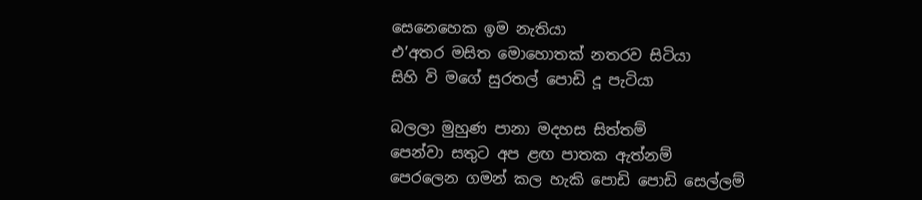සෙනෙහෙක ඉම නැතියා
එ’අතර මසිත මොහොතක් නතරව සිටියා
සිහි වි මගේ සුරතල් පොඩි දූ පැටියා

බලලා මුහුණ පානා මදහස සිත්තම්
පෙන්වා සතුට අප ළඟ පාතක ඇත්නම්
පෙරලෙන ගමන් කල හැකි පොඩි පොඩි සෙල්ලම්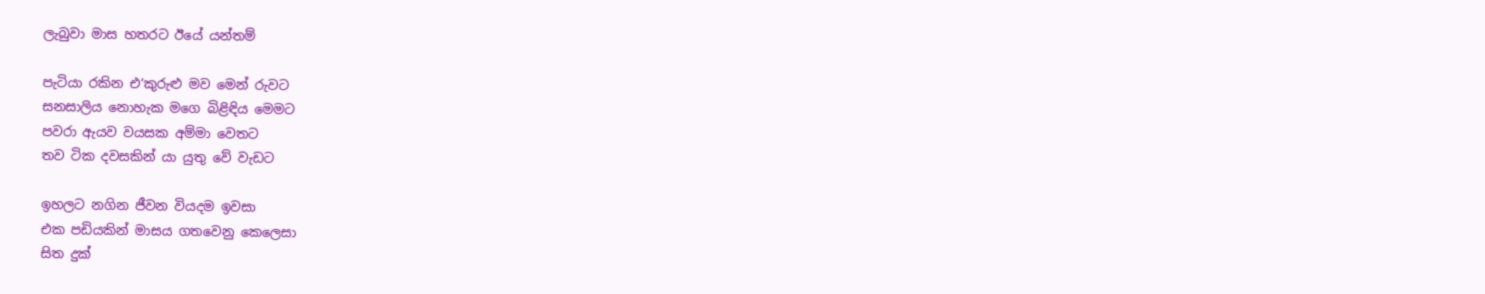ලැබුවා මාස හතරට ඊයේ යන්තම්

පැටියා රකින එ’කුරුළු මව මෙන් රුවට
සනසාලිය නොහැක මගෙ බිළිඳිය මෙමට
පවරා ඇයව වයසක අම්මා වෙතට
තව ටික දවසකින් යා යුතු වේ වැඩට

ඉහලට නගින ජීවන වියදම ඉවසා
එක පඩියකින් මාසය ගතවෙනු කෙලෙසා
සිත දුක්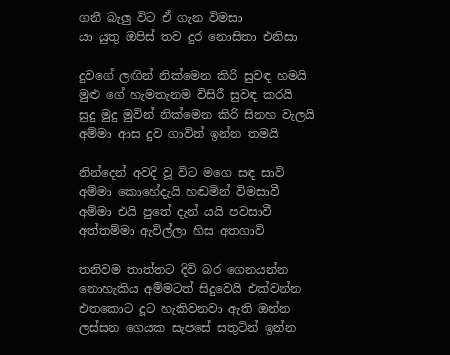ගනී බැලු විට ඒ ගැන විමසා
යා යුතු ඔපිස් තව දුර නොසිතා එනිසා

දුවගේ ලඟින් නික්මෙන කිරි සුවඳ හමයි
මුළු ගේ හැමතැනම විසිරී සුවඳ කරයි
සුදු මුදු මුවින් නික්මෙන කිරි සිනහ වැලයි
අම්මා ආස දුව ගාවින් ඉන්න තමයි

නින්දෙන් අවදි වූ විට මගෙ සඳ සාවි
අම්මා කොහේදැයි හඬමින් විමසාවී
අම්මා එයි පුතේ දැන් යයි පවසාවී
අත්තම්මා ඇවිල්ලා හිස අතගාවි

තනිවම තාත්තට දිවි බර ගෙනයන්න
නොහැකිය අම්මටත් සිදුවෙයි එක්වන්න
එතකොට දූට හැකිවනවා ඇති ඔන්න
ලස්සන ගෙයක සැපසේ සතුටින් ඉන්න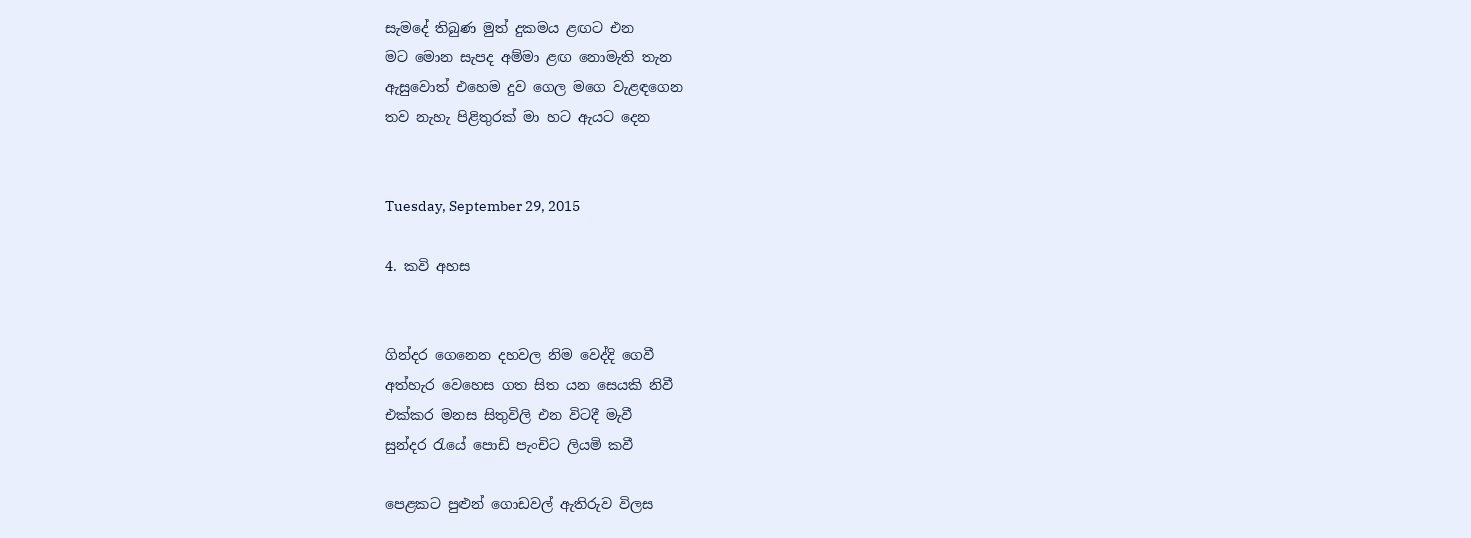සැමදේ තිබුණ මුත් දුකමය ළඟට එන
මට මොන සැපද අම්මා ළඟ නොමැති තැන
ඇසුවොත් එහෙම දුව ගෙල මගෙ වැළඳගෙන
තව නැහැ පිළිතුරක් මා හට ඇයට දෙන


Tuesday, September 29, 2015

4. කවි අහස


ගින්දර ගෙනෙන දහවල නිම වෙද්දි ගෙවී
අත්හැර වෙහෙස ගත සිත යන සෙයකි නිවී
එක්කර මනස සිතුවිලි එන විටදී මැවී
සුන්දර රැයේ පොඩි පැංචිට ලියමි කවී

පෙළකට පුළුන් ගොඩවල් ඇතිරුව විලස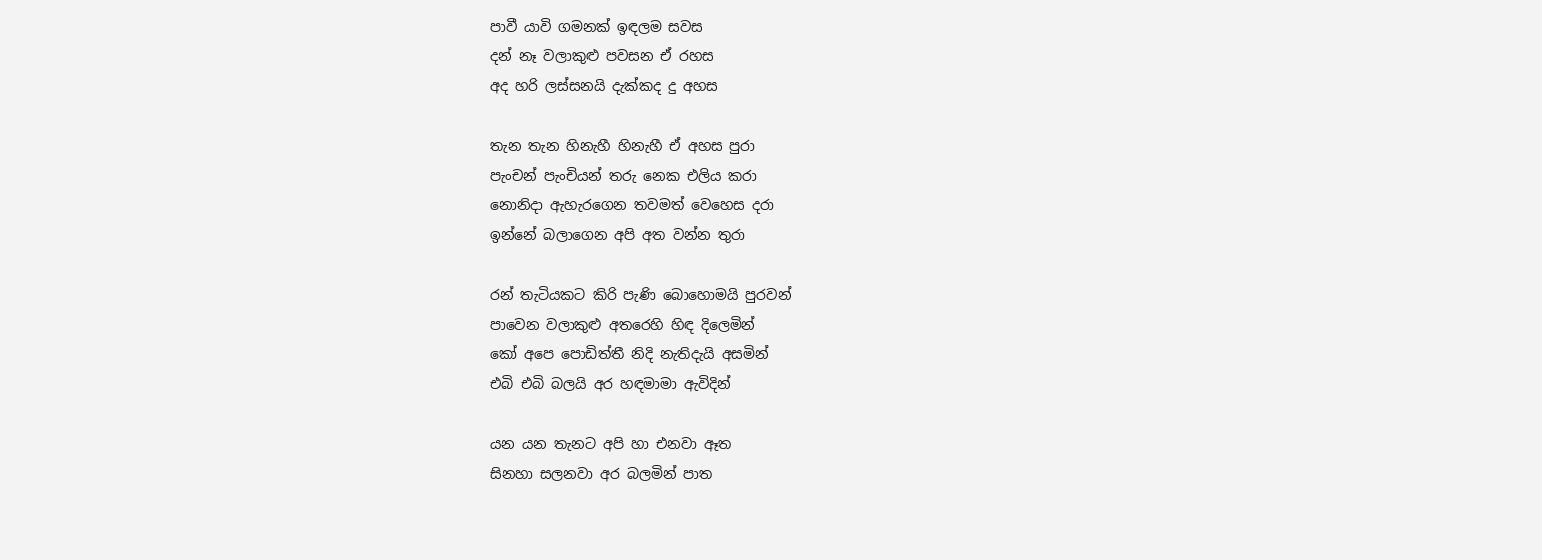පාවී යාවි ගමනක් ඉඳලම සවස
දන් නෑ වලාකුළු පවසන ඒ රහස
අද හරි ලස්සනයි දැක්කද දු අහස

තැන තැන හිනැහී හිනැහී ඒ අහස පුරා
පැංචන් පැංචියන් තරු නෙක එලිය කරා
නොනිදා ඇහැරගෙන තවමත් වෙහෙස දරා
ඉන්නේ බලාගෙන අපි අත වන්න තුරා

රන් තැටියකට කිරි පැණි බොහොමයි පුරවන්
පාවෙන වලාකුළු අතරෙහි හිඳ දිලෙමින්
කෝ අපෙ පොඩිත්තී නිදි නැතිදැයි අසමින්
එබි එබි බලයි අර හඳමාමා ඇවිදින්

යන යන තැනට අපි හා එනවා ඈත
සිනහා සලනවා අර බලමින් පාත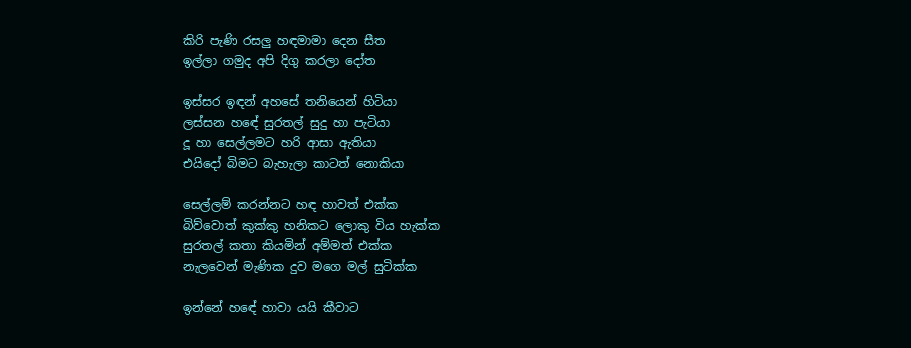කිරි පැණි රසලු හඳමාමා දෙන සීත
ඉල්ලා ගමුද අපි දිගු කරලා දෝත

ඉස්සර ඉඳන් අහසේ තනියෙන් හිටියා
ලස්සන හඳේ සුරතල් සුදු හා පැටියා
දූ හා සෙල්ලමට හරි ආසා ඇතියා
එයිදෝ බිමට බැහැලා කාටත් නොකියා

සෙල්ලම් කරන්නට හඳ හාවත් එක්ක
බිව්වොත් කුක්කු හනිකට ලොකු විය හැක්ක
සුරතල් කතා කියමින් අම්මත් එක්ක
නැලවෙන් මැණික දුව මගෙ මල් සුටික්ක

ඉන්නේ හඳේ හාවා යයි කීවාට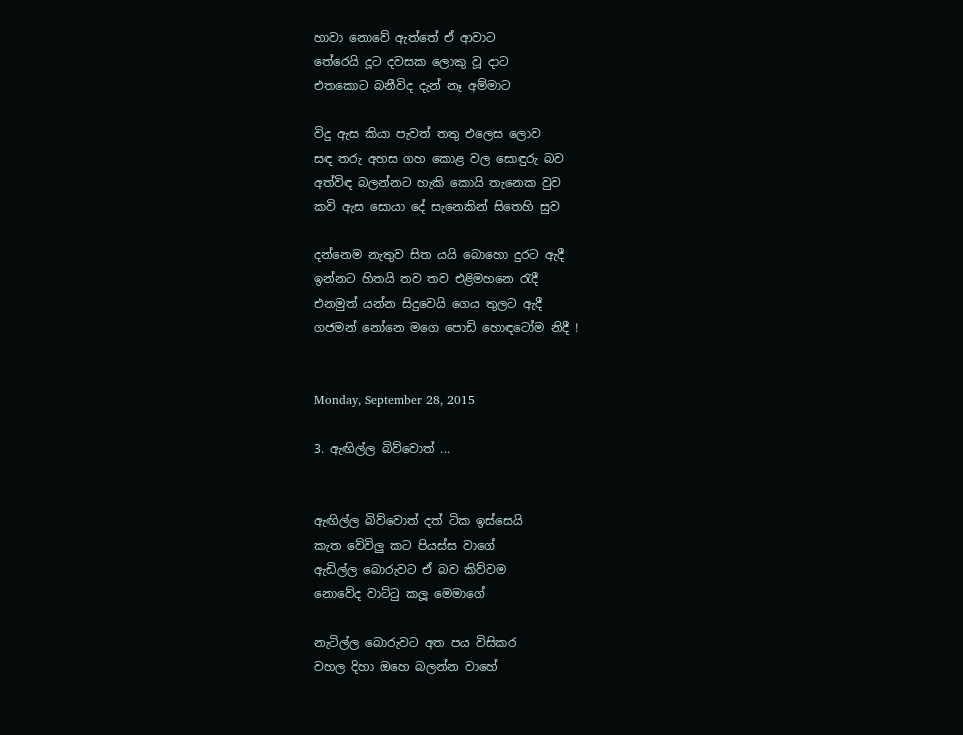හාවා නොවේ ඇත්තේ ඒ ආවාට
තේරෙයි දූට දවසක ලොකු වූ දාට
එතකොට බනීවිද දැන් නෑ අම්මාට

විදු ඇස කියා පැවත් තතු එලෙස ලොව
සඳ තරු අහස ගහ කොළ වල සොඳුරු බව
අත්විඳ බලන්නට හැකි කොයි තැනෙක වුව
කවි ඇස සොයා දේ සැනෙකින් සිතෙහි සුව

දන්නෙම නැතුව සිත යයි බොහො දුරට ඇදී
ඉන්නට හිතයි තව තව එළිමහනෙ රැදී
එනමුත් යන්න සිදුවෙයි ගෙය තුලට ඇදී
ගජමන් නෝනෙ මගෙ පොඩි හොඳටෝම නිදී !


Monday, September 28, 2015

3. ඇඟිල්ල බිව්වොත් ...


ඇඟිල්ල බිව්වොත් දත් ටික ඉස්සෙයි
කැත වේවිලු කට පියස්ස වාගේ
ඇඩිල්ල බොරුවට ඒ බව කිව්වම
නොවේද වාට්ටු කලූ මෙමාගේ

නැටිල්ල බොරුවට අත පය විසිකර
වහල දිහා ඔහෙ බලන්න වාහේ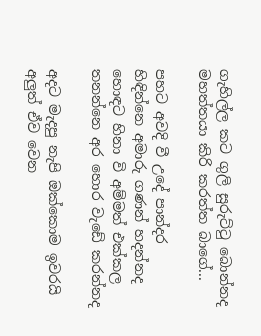ගැහිල්ල කට ගුලි සුරුට්ටු බොන්නද
මහත්තයා කිරි කරත්ත බාගේ...

පහට අවදි වී උදේ පාන්දර
හිඳින්නෙ අමාරු ගණන් හදන්නද
හොඳට හිනා වි අම්මත් එක්කල
තනන්නෙ අර හොර වැඩේ කරන්නද

අදට මැදපු නැපි ඔක්කොම ඉවරයි
අලුත් ඒව වෙන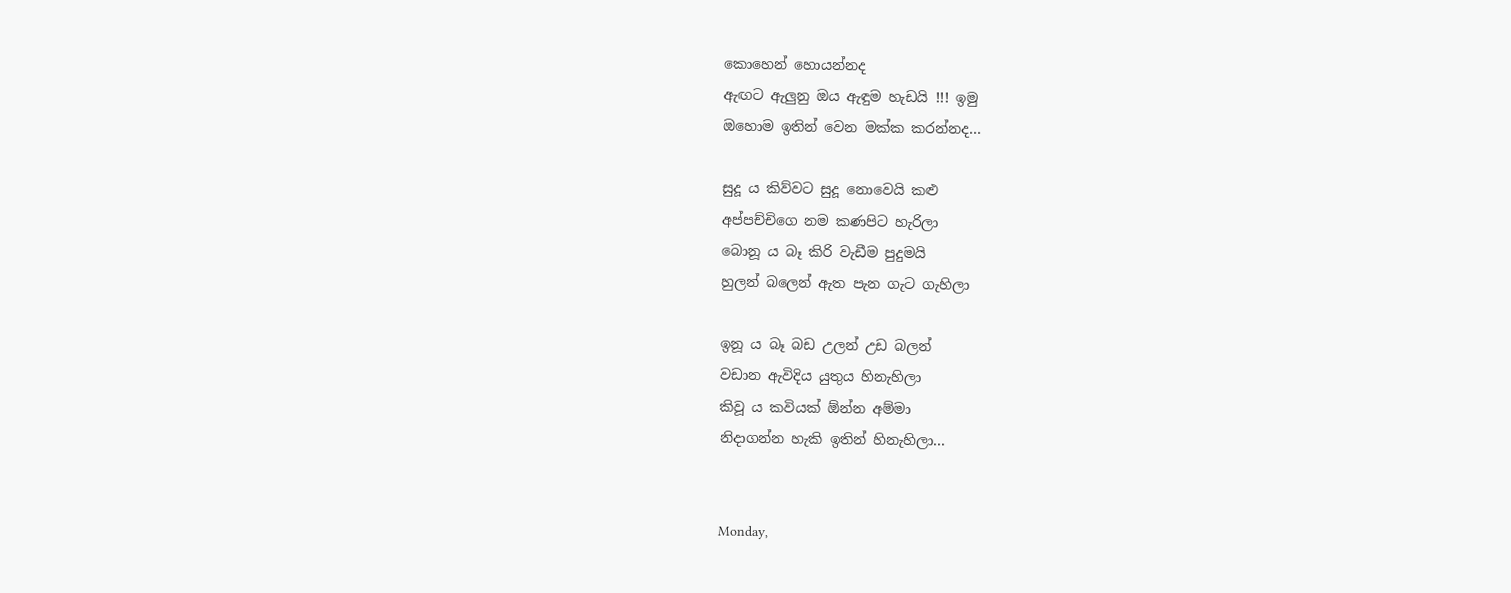කොහෙන් හොයන්නද
ඇඟට ඇලුනු ඔය ඇඳුම හැඩයි !!! ඉමු
ඔහොම ඉතින් වෙන මක්ක කරන්නද...

සුදූ ය කිව්වට සුදූ නොවෙයි කළු
අප්පච්චිගෙ නම කණපිට හැරිලා
බොනූ ය බෑ කිරි වැඩීම පුදුමයි
හුලන් බලෙන් ඇත පැන ගැට ගැහිලා

ඉනූ ය බෑ බඩ උලන් උඩ බලන්
වඩාන ඇවිදිය යුතුය හිනැහිලා
කිවූ ය කවියක් ඕන්න අම්මා
නිදාගන්න හැකි ඉතින් හිනැහිලා...


Monday,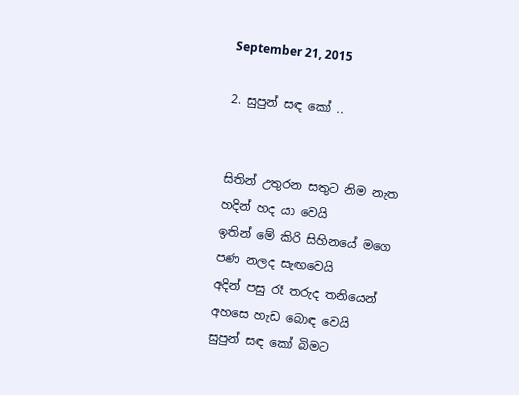September 21, 2015

2. සුපුන් සඳ කෝ ..


සිතින් උතුරන සතුට නිම නැත
හදින් හද යා වෙයි
ඉතින් මේ කිරි සිහිනයේ මගෙ
පණ නලද සැඟවෙයි
අදින් පසු රෑ තරුද තනියෙන්
අහසෙ හැඩ බොඳ වෙයි
සුපුන් සඳ කෝ බිමට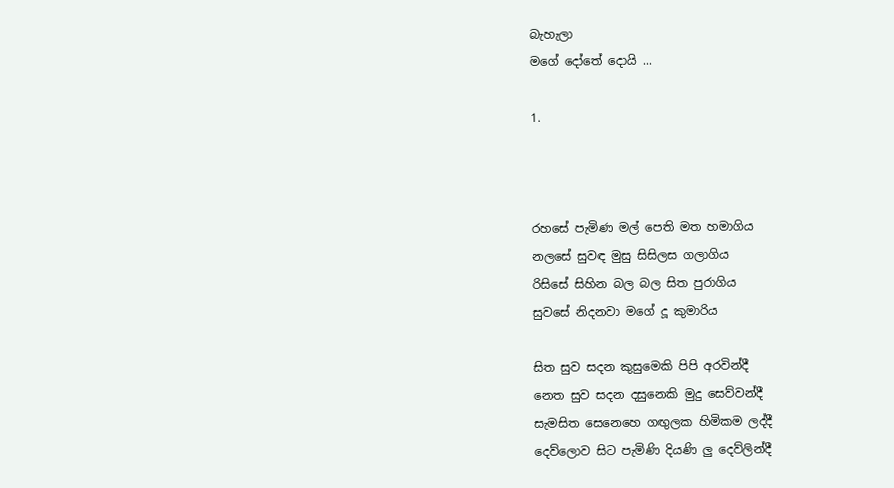බැහැලා
මගේ දෝතේ දොයි ...

1.



රහසේ පැමිණ මල් පෙති මත හමාගිය
නලසේ සුවඳ මුසු සිසිලස ගලාගිය
රිසිසේ සිහින බල බල සිත පුරාගිය
සුවසේ නිදනවා මගේ දූ කුමාරිය

සිත සුව සදන කුසුමෙකි පිපි අරවින්දී
නෙත සුව සදන දසුනෙකි මුදු සෙව්වන්දී
සැමසිත සෙනෙහෙ ගඟුලක හිමිකම ලද්දී
දෙව්ලොව සිට පැමිණි දියණි ලු දෙව්ලින්දී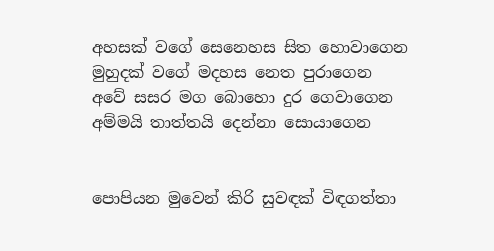අහසක් වගේ සෙනෙහස සිත හොවාගෙන
මුහුදක් වගේ මදහස නෙත පුරාගෙන
අවේ සසර මග බොහො දුර ගෙවාගෙන
අම්මයි තාත්තයි දෙන්නා සොයාගෙන


පොපියන මුවෙන් කිරි සුවඳක් විඳගත්තා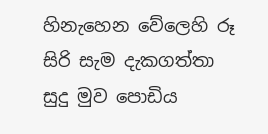හිනැහෙන වේලෙහි රූ සිරි සැම දැකගත්තා
සුදු මුව පොඩිය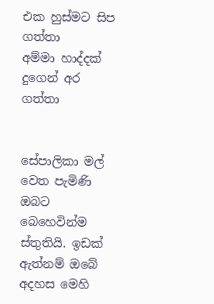එක හුස්මට සිප ගත්තා
අම්මා හාද්දක් දුගෙන් අර ගත්තා


සේපාලිකා මල් වෙත පැමිණි ඔබට බෙහෙවින්ම ස්තුතියි. ඉඩක් ඇත්නම් ඔබේ අදහස මෙහි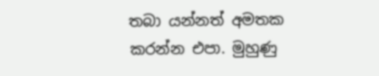තබා යන්නත් අමතක කරන්න එපා. මුහුණු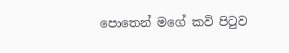පොතෙන් මගේ කවි පිටුව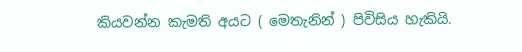කියවන්න කැමති අයට ( මෙතැනින් ) පිවිසිය හැකියි.